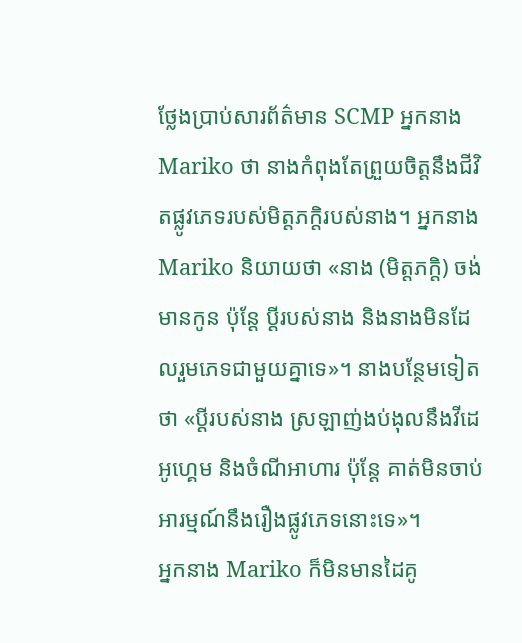ថ្លែងប្រាប់សារព័ត៌មាន SCMP អ្នកនាង Mariko ថា នាងកំពុងតែព្រួយចិត្តនឹងជីវិតផ្លូវភេទរបស់មិត្តភក្ដិរបស់នាង។ អ្នកនាង Mariko និយាយថា «នាង (មិត្តភក្ដិ) ចង់មានកូន ប៉ុន្ដែ ប្ដីរបស់នាង និងនាងមិនដែលរួមភេទជាមួយគ្នាទេ»។ នាងបន្ថែមទៀតថា «ប្ដីរបស់នាង ស្រឡាញ់ងប់ងុលនឹងវីដេអូហ្គេម និងចំណីអាហារ ប៉ុន្ដែ គាត់មិនចាប់អារម្មណ៍នឹងរឿងផ្លូវភេទនោះទេ»។
អ្នកនាង Mariko ក៏មិនមានដៃគូ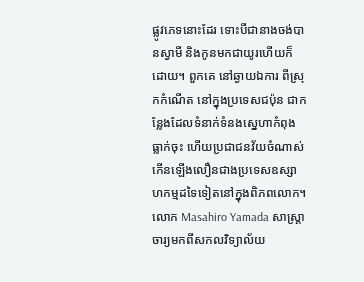ផ្លូវភេទនោះដែរ ទោះបីជានាងចង់បានស្វាមី និងកូនមកជាយូរហើយក៏ដោយ។ ពួកគេ នៅឆ្ងាយឯការ ពីស្រុកកំណើត នៅក្នុងប្រទេសជប៉ុន ជាកន្លែងដែលទំនាក់ទំនងស្នេហាកំពុងធ្លាក់ចុះ ហើយប្រជាជនវ័យចំណាស់កើនឡើងលឿនជាងប្រទេសឧស្សាហកម្មដទៃទៀតនៅក្នុងពិភពលោក។
លោក Masahiro Yamada សាស្ត្រាចារ្យមកពីសកលវិទ្យាល័យ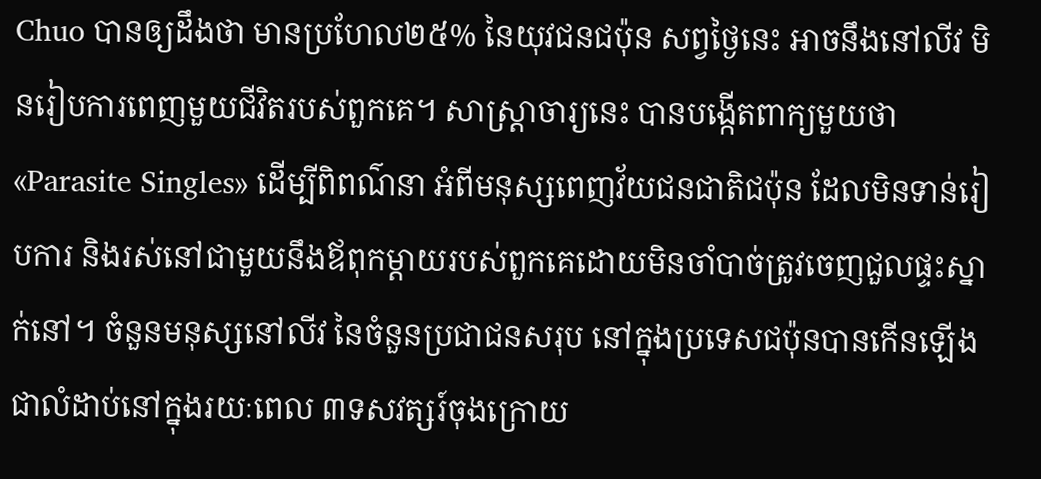Chuo បានឲ្យដឹងថា មានប្រហែល២៥% នៃយុវជនជប៉ុន សព្វថ្ងៃនេះ អាចនឹងនៅលីវ មិនរៀបការពេញមួយជីវិតរបស់ពួកគេ។ សាស្ត្រាចារ្យនេះ បានបង្កើតពាក្យមួយថា «Parasite Singles» ដើម្បីពិពណ៌នា អំពីមនុស្សពេញវ័យជនជាតិជប៉ុន ដែលមិនទាន់រៀបការ និងរស់នៅជាមួយនឹងឪពុកម្ដាយរបស់ពួកគេដោយមិនចាំបាច់ត្រូវចេញជួលផ្ទះស្នាក់នៅ។ ចំនួនមនុស្សនៅលីវ នៃចំនួនប្រជាជនសរុប នៅក្នុងប្រទេសជប៉ុនបានកើនឡើងជាលំដាប់នៅក្នុងរយៈពេល ៣ទសវត្សរ៍ចុងក្រោយ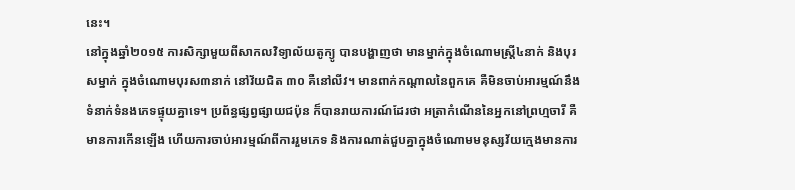នេះ។
នៅក្នុងឆ្នាំ២០១៥ ការសិក្សាមួយពីសាកលវិទ្យាល័យតូក្យូ បានបង្ហាញថា មានម្នាក់ក្នុងចំណោមស្ត្រី៤នាក់ និងបុរសម្នាក់ ក្នុងចំណោមបុរស៣នាក់ នៅវ័យជិត ៣០ គឺនៅលីវ។ មានពាក់កណ្ដាលនៃពួកគេ គឺមិនចាប់អារម្មណ៍នឹងទំនាក់ទំនងភេទផ្ទុយគ្នាទេ។ ប្រព័ន្ធផ្សព្វផ្សាយជប៉ុន ក៏បានរាយការណ៍ដែរថា អត្រាកំណើននៃអ្នកនៅព្រហ្មចារី គឺមានការកើនឡើង ហើយការចាប់អារម្មណ៍ពីការរួមភេទ និងការណាត់ជួបគ្នាក្នុងចំណោមមនុស្សវ័យក្មេងមានការ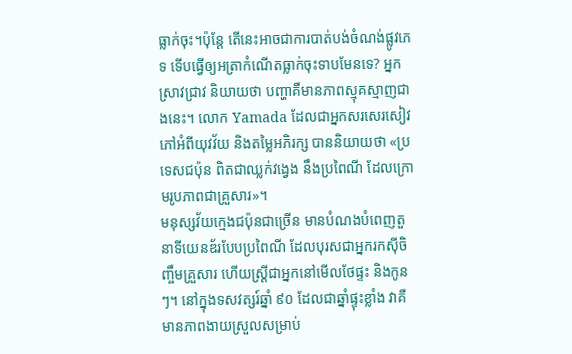ធ្លាក់ចុះ។ប៉ុន្ដែ តើនេះអាចជាការបាត់បង់ចំណង់ផ្លូវភេទ ទើបធ្វើឲ្យអត្រាកំណើតធ្លាក់ចុះទាបមែនទេ? អ្នកស្រាវជ្រាវ និយាយថា បញ្ហាគឺមានភាពស្មុគស្មាញជាងនេះ។ លោក Yamada ដែលជាអ្នកសរសេរសៀវភៅអំពីយុវវ័យ និងតម្លៃអភិរក្ស បាននិយាយថា «ប្រទេសជប៉ុន ពិតជាឈ្លក់វង្វេង នឹងប្រពៃណី ដែលក្រោមរូបភាពជាគ្រួសារ»។
មនុស្សវ័យក្មេងជប៉ុនជាច្រើន មានបំណងបំពេញតួនាទីយេនឌ័របែបប្រពៃណី ដែលបុរសជាអ្នករកស៊ីចិញ្ចឹមគ្រួសារ ហើយស្ត្រីជាអ្នកនៅមើលថែផ្ទះ និងកូនៗ។ នៅក្នុងទសវត្សរ៍ឆ្នាំ ៩០ ដែលជាឆ្នាំផ្ទុះខ្លាំង វាគឺមានភាពងាយស្រួលសម្រាប់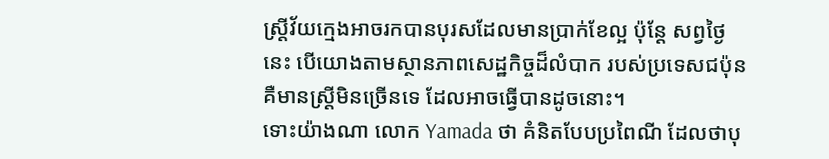ស្ត្រីវ័យក្មេងអាចរកបានបុរសដែលមានប្រាក់ខែល្អ ប៉ុន្ដែ សព្វថ្ងៃនេះ បើយោងតាមស្ថានភាពសេដ្ឋកិច្ចដ៏លំបាក របស់ប្រទេសជប៉ុន គឺមានស្ត្រីមិនច្រើនទេ ដែលអាចធ្វើបានដូចនោះ។
ទោះយ៉ាងណា លោក Yamada ថា គំនិតបែបប្រពៃណី ដែលថាបុ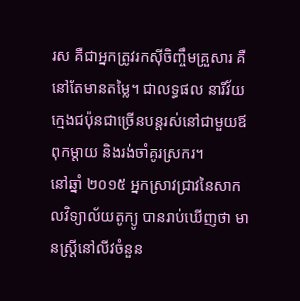រស គឺជាអ្នកត្រូវរកស៊ីចិញ្ចឹមគ្រួសារ គឺនៅតែមានតម្លៃ។ ជាលទ្ធផល នារីវ័យក្មេងជប៉ុនជាច្រើនបន្ដរស់នៅជាមួយឪពុកម្ដាយ និងរង់ចាំគូរស្រករ។
នៅឆ្នាំ ២០១៥ អ្នកស្រាវជ្រាវនៃសាកលវិទ្យាល័យតូក្យូ បានរាប់ឃើញថា មានស្ត្រីនៅលីវចំនួន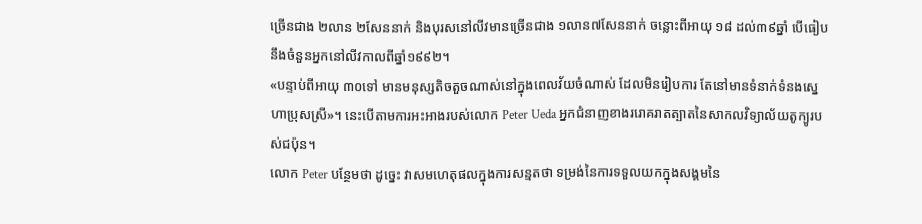ច្រើនជាង ២លាន ២សែននាក់ និងបុរសនៅលីវមានច្រើនជាង ១លាន៧សែននាក់ ចន្លោះពីអាយុ ១៨ ដល់៣៩ឆ្នាំ បើធៀបនឹងចំនួនអ្នកនៅលីវកាលពីឆ្នាំ១៩៩២។
«បន្ទាប់ពីអាយុ ៣០ទៅ មានមនុស្សតិចតួចណាស់នៅក្នុងពេលវ័យចំណាស់ ដែលមិនរៀបការ តែនៅមានទំនាក់ទំនងស្នេហាប្រុសស្រី»។ នេះបើតាមការអះអាងរបស់លោក Peter Ueda អ្នកជំនាញខាងររោគរាតត្បាតនៃសាកលវិទ្យាល័យតូក្យូរបស់ជប៉ុន។
លោក Peter បន្ថែមថា ដូច្នេះ វាសមហេតុផលក្នុងការសន្មតថា ទម្រង់នៃការទទួលយកក្នុងសង្គមនៃ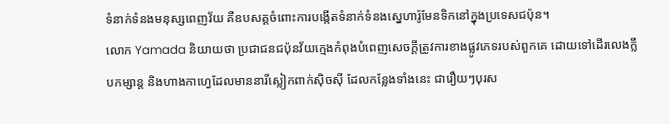ទំនាក់ទំនងមនុស្សពេញវ័យ គឺឧបសគ្គចំពោះការបង្កើតទំនាក់ទំនងស្នេហារ៉ូមែនទិកនៅក្នុងប្រទេសជប៉ុន។
លោក Yamada និយាយថា ប្រជាជនជប៉ុនវ័យក្មេងកំពុងបំពេញសេចក្ដីត្រូវការខាងផ្លូវភេទរបស់ពួកគេ ដោយទៅដើរលេងក្លឹបកម្សាន្ដ និងហាងកាហ្វេដែលមាននារីស្លៀកពាក់ស៊ិចស៊ី ដែលកន្លែងទាំងនេះ ជារឿយៗបុរស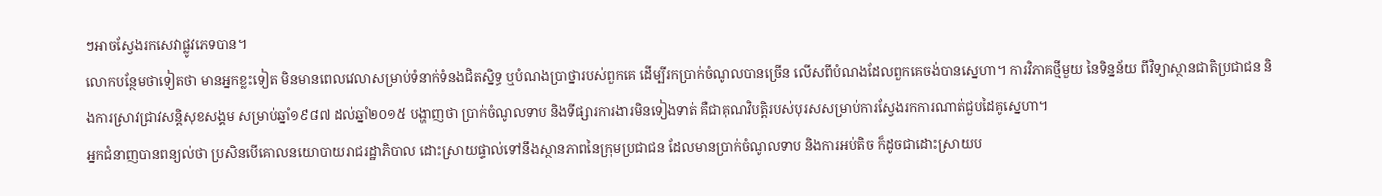ៗអាចស្វែងរកសេវាផ្លូវភេទបាន។
លោកបន្ថែមថាទៀតថា មានអ្នកខ្លះទៀត មិនមានពេលវេលាសម្រាប់ទំនាក់ទំនងជិតស្និទ្ធ ឬបំណងប្រាថ្នារបស់ពួកគេ ដើម្បីរកប្រាក់ចំណូលបានច្រើន លើសពីបំណងដែលពួកគេចង់បានស្នេហា។ ការវិភាគថ្មីមួយ នៃទិន្នន័យ ពីវិទ្យាស្ថានជាតិប្រជាជន និងការស្រាវជ្រាវសន្ដិសុខសង្គម សម្រាប់ឆ្នាំ១៩៨៧ ដល់ឆ្នាំ២០១៥ បង្ហាញថា ប្រាក់ចំណូលទាប និងទីផ្សារការងារមិនទៀងទាត់ គឺជាគុណវិបត្តិរបស់បុរសសម្រាប់ការស្វែងរកការណាត់ជួបដៃគូស្នេហា។
អ្នកជំនាញបានពន្យល់ថា ប្រសិនបើគោលនយោបាយរាជរដ្ឋាភិបាល ដោះស្រាយផ្ទាល់ទៅនឹងស្ថានភាពនៃក្រុមប្រជាជន ដែលមានប្រាក់ចំណូលទាប និងការអប់តិច ក៏ដូចជាដោះស្រាយប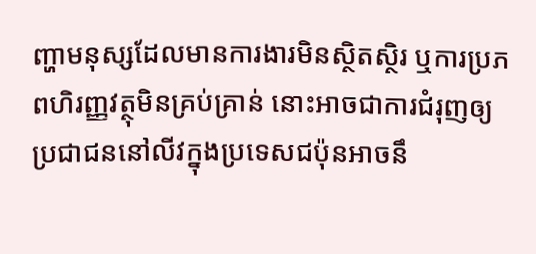ញ្ហាមនុស្សដែលមានការងារមិនស្ថិតស្ថិរ ឬការប្រភពហិរញ្ញវត្ថុមិនគ្រប់គ្រាន់ នោះអាចជាការជំរុញឲ្យប្រជាជននៅលីវក្នុងប្រទេសជប៉ុនអាចនឹ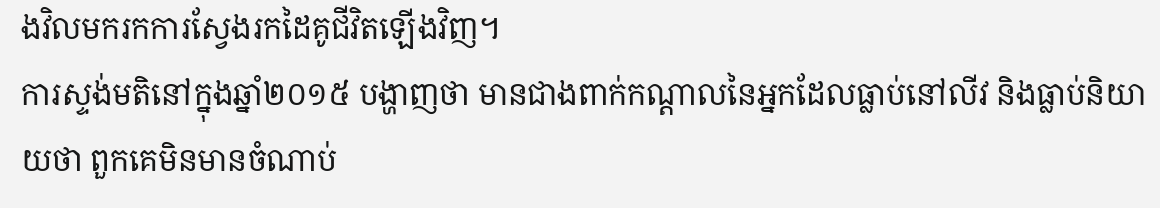ងវិលមករកការស្វែងរកដៃគូជីវិតឡើងវិញ។
ការស្ទង់មតិនៅក្នុងឆ្នាំ២០១៥ បង្ហាញថា មានជាងពាក់កណ្ដាលនៃអ្នកដែលធ្លាប់នៅលីវ និងធ្លាប់និយាយថា ពួកគេមិនមានចំណាប់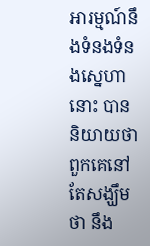អារម្មណ៍នឹងទំនងទំនងស្នេហានោះ បាននិយាយថា ពួកគេនៅតែសង្ឃឹមថា នឹង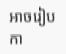អាចរៀបកា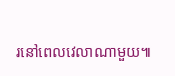រនៅពេលវេលាណាមួយ៕